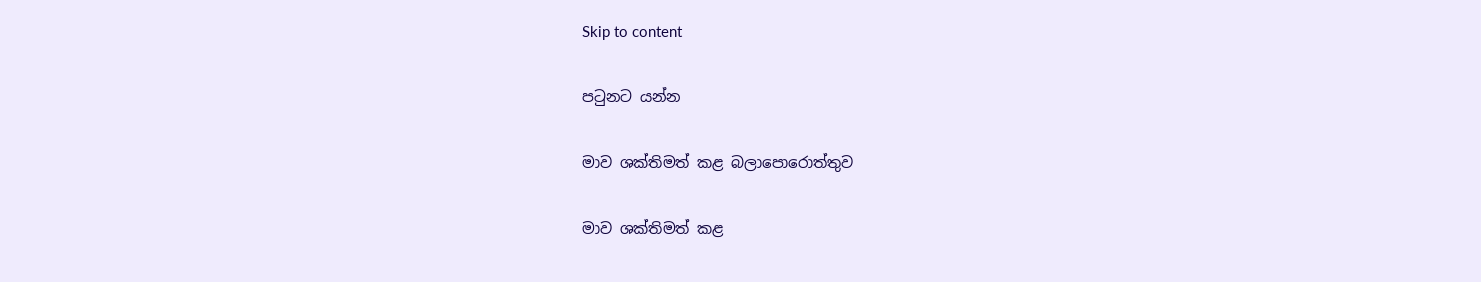Skip to content

පටුනට යන්න

මාව ශක්තිමත් කළ බලාපොරොත්තුව

මාව ශක්තිමත් කළ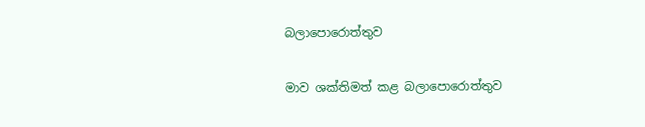බලාපොරොත්තුව

මාව ශක්තිමත් කළ බලාපොරොත්තුව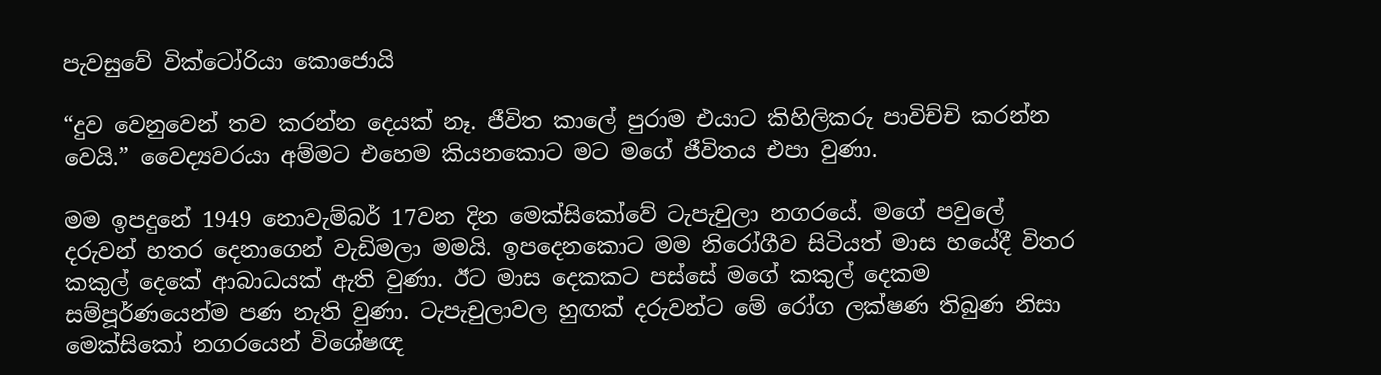පැවසුවේ වික්ටෝරියා කොජොයි

“දුව වෙනුවෙන් තව කරන්න දෙයක් නෑ. ජීවිත කාලේ පුරාම එයාට කිහිලිකරු පාවිච්චි කරන්න වෙයි.” වෛද්‍යවරයා අම්මට එහෙම කියනකොට මට මගේ ජීවිතය එපා වුණා.

මම ඉපදුනේ 1949 නොවැම්බර් 17වන දින මෙක්සිකෝවේ ටැපැචුලා නගරයේ. මගේ පවුලේ දරුවන් හතර දෙනාගෙන් වැඩිමලා මමයි. ඉපදෙනකොට මම නිරෝගීව සිටියත් මාස හයේදී විතර කකුල් දෙකේ ආබාධයක් ඇති වුණා. ඊට මාස දෙකකට පස්සේ මගේ කකුල් දෙකම සම්පූර්ණයෙන්ම පණ නැති වුණා. ටැපැචුලාවල හුඟක් දරුවන්ට මේ රෝග ලක්ෂණ තිබුණ නිසා මෙක්සිකෝ නගරයෙන් විශේෂඥ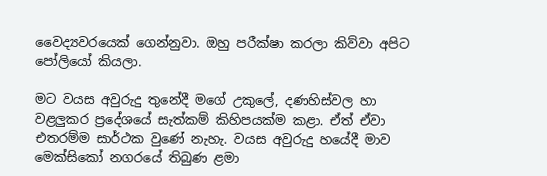වෛද්‍යවරයෙක් ගෙන්නුවා. ඔහු පරීක්ෂා කරලා කිව්වා අපිට පෝලියෝ කියලා.

මට වයස අවුරුදු තුනේදී මගේ උකුලේ, දණහිස්වල හා වළලුකර ප්‍රදේශයේ සැත්කම් කිහිපයක්ම කළා. ඒත් ඒවා එතරම්ම සාර්ථක වුණේ නැහැ. වයස අවුරුදු හයේදී මාව මෙක්සිකෝ නගරයේ තිබුණ ළමා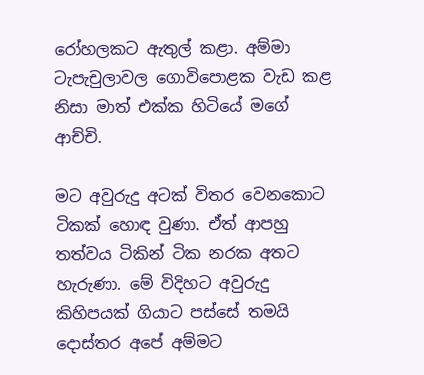රෝහලකට ඇතුල් කළා. අම්මා ටැපැචුලාවල ගොවිපොළක වැඩ කළ නිසා මාත් එක්ක හිටියේ මගේ ආච්චි.

මට අවුරුදු අටක් විතර වෙනකොට ටිකක් හොඳ වුණා. ඒත් ආපහු තත්වය ටිකින් ටික නරක අතට හැරුණා. මේ විදිහට අවුරුදු කිහිපයක් ගියාට පස්සේ තමයි දොස්තර අපේ අම්මට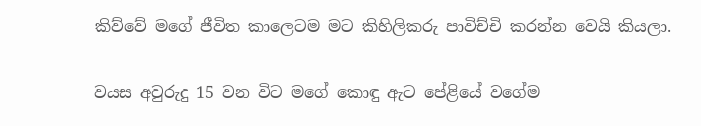කිව්වේ මගේ ජීවිත කාලෙටම මට කිහිලිකරු පාවිච්චි කරන්න වෙයි කියලා.

වයස අවුරුදු 15 වන විට මගේ කොඳු ඇට පේළියේ වගේම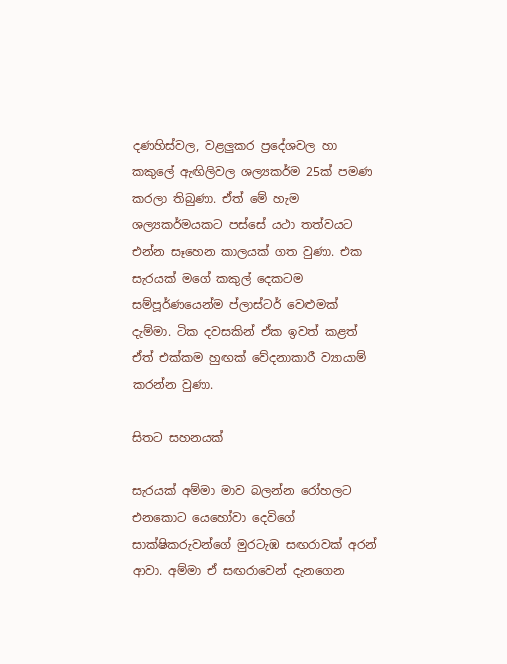දණහිස්වල, වළලුකර ප්‍රදේශවල හා කකුලේ ඇඟිලිවල ශල්‍යකර්ම 25ක් පමණ කරලා තිබුණා. ඒත් මේ හැම ශල්‍යකර්මයකට පස්සේ යථා තත්වයට එන්න සෑහෙන කාලයක් ගත වුණා. එක සැරයක් මගේ කකුල් දෙකටම සම්පූර්ණයෙන්ම ප්ලාස්ටර් වෙළුමක් දැම්මා. ටික දවසකින් ඒක ඉවත් කළත් ඒත් එක්කම හුඟක් වේදනාකාරී ව්‍යායාම් කරන්න වුණා.

සිතට සහනයක්

සැරයක් අම්මා මාව බලන්න රෝහලට එනකොට යෙහෝවා දෙවිගේ සාක්ෂිකරුවන්ගේ මුරටැඹ සඟරාවක් අරන් ආවා. අම්මා ඒ සඟරාවෙන් දැනගෙන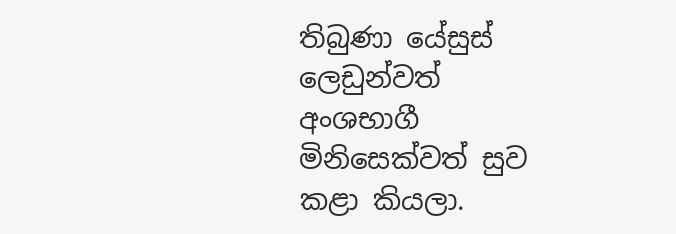තිබුණා යේසුස් ලෙඩුන්වත් අංශභාගී මිනිසෙක්වත් සුව කළා කියලා.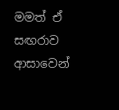මමත් ඒ සඟරාව ආසාවෙන්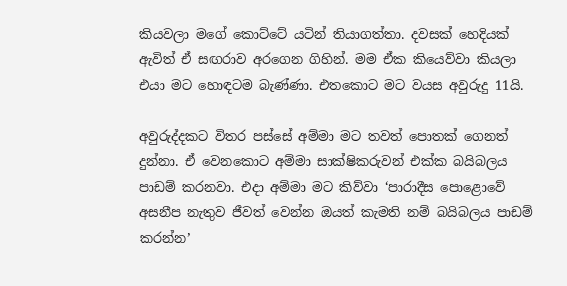කියවලා මගේ කොට්ටේ යටින් තියාගත්තා. දවසක් හෙදියක් ඇවිත් ඒ සඟරාව අරගෙන ගිහින්. මම ඒක කියෙව්වා කියලා එයා මට හොඳටම බැණ්ණා. එතකොට මට වයස අවුරුදු 11යි.

අවුරුද්දකට විතර පස්සේ අම්මා මට තවත් පොතක් ගෙනත් දුන්නා. ඒ වෙනකොට අම්මා සාක්ෂිකරුවන් එක්ක බයිබලය පාඩම් කරනවා. එදා අම්මා මට කිව්වා ‘පාරාදීස පොළොවේ අසනීප නැතුව ජීවත් වෙන්න ඔයත් කැමති නම් බයිබලය පාඩම් කරන්න’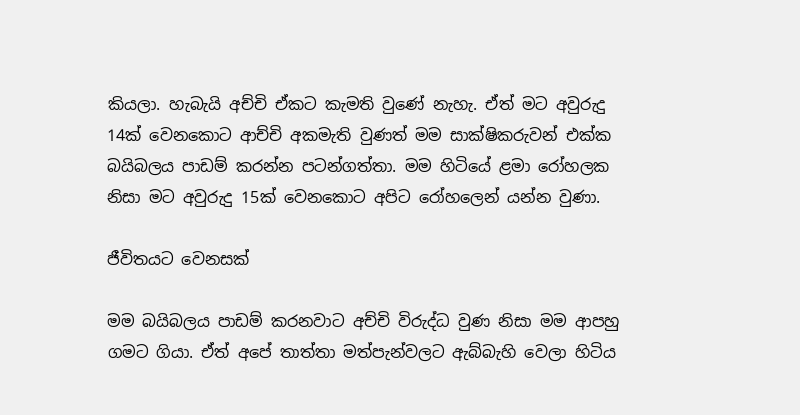කියලා. හැබැයි අච්චි ඒකට කැමති වුණේ නැහැ. ඒත් මට අවුරුදු 14ක් වෙනකොට ආච්චි අකමැති වුණත් මම සාක්ෂිකරුවන් එක්ක බයිබලය පාඩම් කරන්න පටන්ගත්තා. මම හිටියේ ළමා රෝහලක නිසා මට අවුරුදු 15ක් වෙනකොට අපිට රෝහලෙන් යන්න වුණා.

ජීවිතයට වෙනසක්

මම බයිබලය පාඩම් කරනවාට අච්චි විරුද්ධ වුණ නිසා මම ආපහු ගමට ගියා. ඒත් අපේ තාත්තා මත්පැන්වලට ඇබ්බැහි වෙලා හිටිය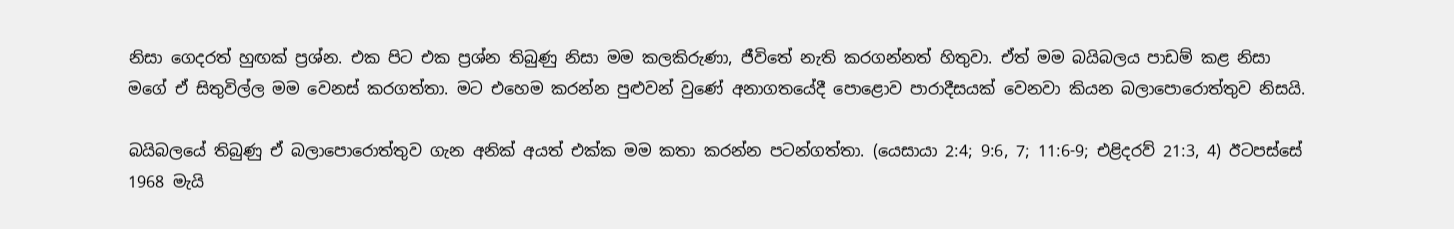නිසා ගෙදරත් හුඟක් ප්‍රශ්න. එක පිට එක ප්‍රශ්න තිබුණු නිසා මම කලකිරුණා, ජීවිතේ නැති කරගන්නත් හිතුවා. ඒත් මම බයිබලය පාඩම් කළ නිසා මගේ ඒ සිතුවිල්ල මම වෙනස් කරගත්තා. මට එහෙම කරන්න පුළුවන් වුණේ අනාගතයේදී පොළොව පාරාදීසයක් වෙනවා කියන බලාපොරොත්තුව නිසයි.

බයිබලයේ තිබුණු ඒ බලාපොරොත්තුව ගැන අනික් අයත් එක්ක මම කතා කරන්න පටන්ගත්තා. (යෙසායා 2:4; 9:6, 7; 11:6-9; එළිදරව් 21:3, 4) ඊටපස්සේ 1968 මැයි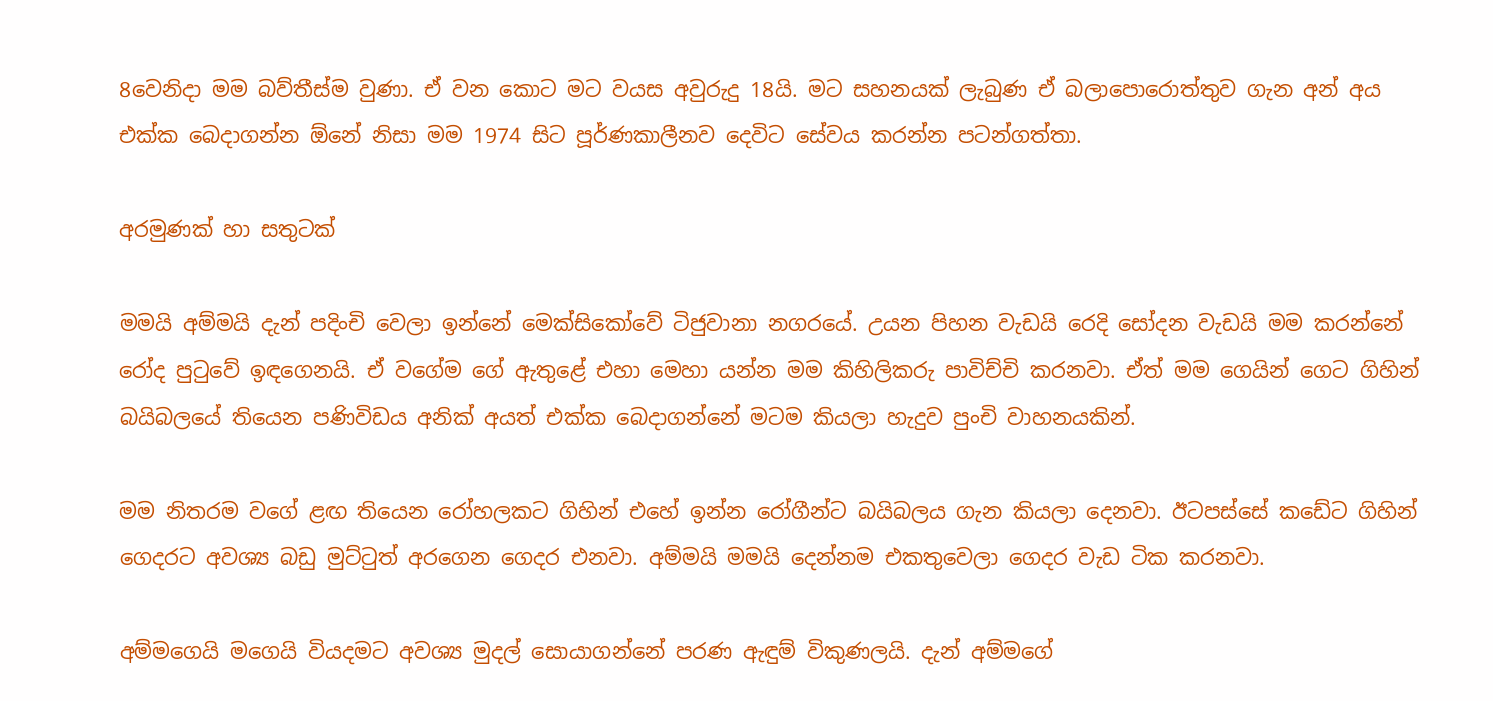8වෙනිදා මම බව්තීස්ම වුණා. ඒ වන කොට මට වයස අවුරුදු 18යි. මට සහනයක් ලැබුණ ඒ බලාපොරොත්තුව ගැන අන් අය එක්ක බෙදාගන්න ඕනේ නිසා මම 1974 සිට පූර්ණකාලීනව දෙවිට සේවය කරන්න පටන්ගත්තා.

අරමුණක් හා සතුටක්

මමයි අම්මයි දැන් පදිංචි වෙලා ඉන්නේ මෙක්සිකෝවේ ටිජුවානා නගරයේ. උයන පිහන වැඩයි රෙදි සෝදන වැඩයි මම කරන්නේ රෝද පුටුවේ ඉඳගෙනයි. ඒ වගේම ගේ ඇතුළේ එහා මෙහා යන්න මම කිහිලිකරු පාවිච්චි කරනවා. ඒත් මම ගෙයින් ගෙට ගිහින් බයිබලයේ තියෙන පණිවිඩය අනික් අයත් එක්ක බෙදාගන්නේ මටම කියලා හැදුව පුංචි වාහනයකින්.

මම නිතරම වගේ ළඟ තියෙන රෝහලකට ගිහින් එහේ ඉන්න රෝගීන්ට බයිබලය ගැන කියලා දෙනවා. ඊටපස්සේ කඩේට ගිහින් ගෙදරට අවශ්‍ය බඩු මුට්ටුත් අරගෙන ගෙදර එනවා. අම්මයි මමයි දෙන්නම එකතුවෙලා ගෙදර වැඩ ටික කරනවා.

අම්මගෙයි මගෙයි වියදමට අවශ්‍ය මුදල් සොයාගන්නේ පරණ ඇඳුම් විකුණලයි. දැන් අම්මගේ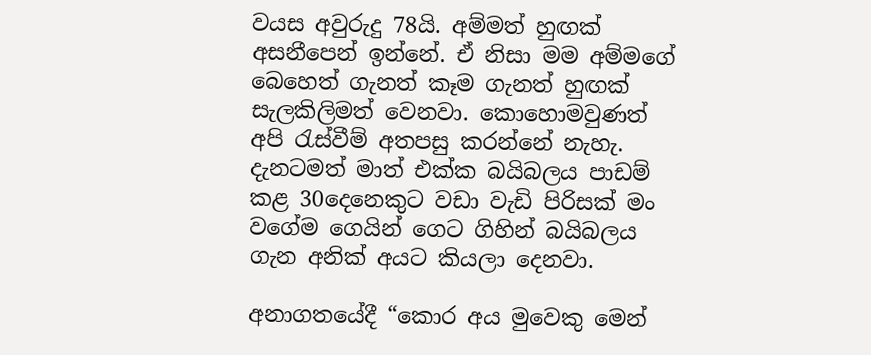වයස අවුරුදු 78යි. අම්මත් හුඟක් අසනීපෙන් ඉන්නේ. ඒ නිසා මම අම්මගේ බෙහෙත් ගැනත් කෑම ගැනත් හුඟක් සැලකිලිමත් වෙනවා. කොහොමවුණත් අපි රැස්වීම් අතපසු කරන්නේ නැහැ. දැනටමත් මාත් එක්ක බයිබලය පාඩම් කළ 30දෙනෙකුට වඩා වැඩි පිරිසක් මං වගේම ගෙයින් ගෙට ගිහින් බයිබලය ගැන අනික් අයට කියලා දෙනවා.

අනාගතයේදී “කොර අය මුවෙකු මෙන්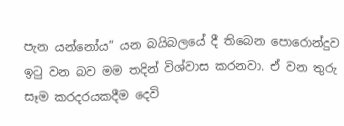පැන යන්නෝය” යන බයිබලයේ දී තිබෙන පොරොන්දුව ඉටු වන බව මම තදින් විශ්වාස කරනවා. ඒ වන තුරු සෑම කරදරයකදීම දෙවි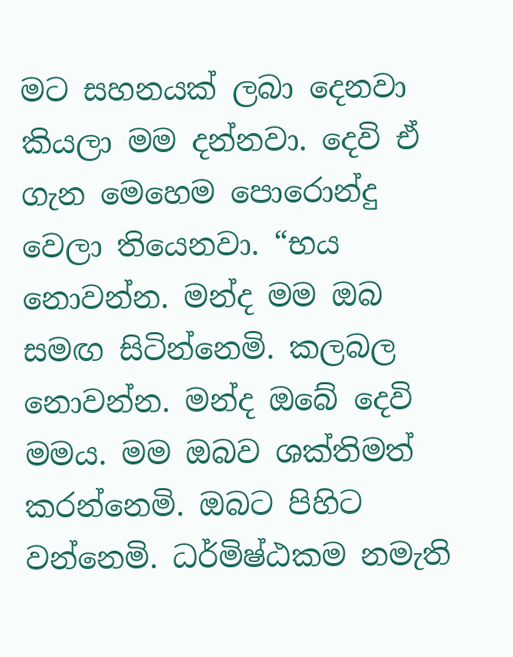මට සහනයක් ලබා දෙනවා කියලා මම දන්නවා. දෙවි ඒ ගැන මෙහෙම පොරොන්දු වෙලා තියෙනවා. “භය නොවන්න. මන්ද මම ඔබ සමඟ සිටින්නෙමි. කලබල නොවන්න. මන්ද ඔබේ දෙවි මමය. මම ඔබව ශක්තිමත් කරන්නෙමි. ඔබට පිහිට වන්නෙමි. ධර්මිෂ්ඨකම නමැති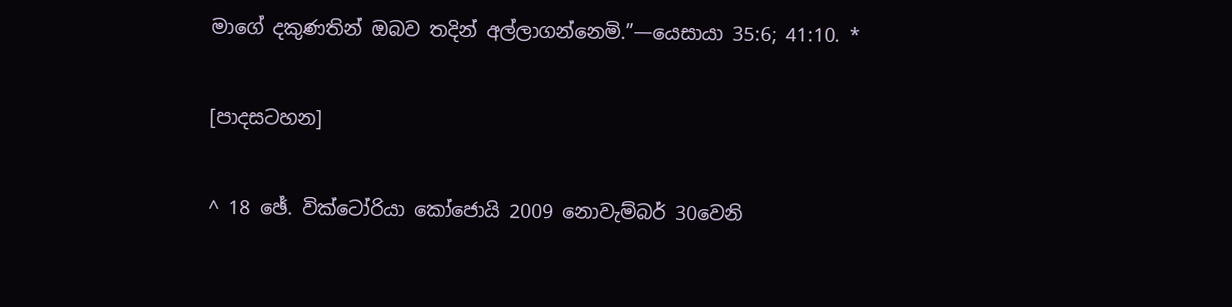මාගේ දකුණතින් ඔබව තදින් අල්ලාගන්නෙමි.”—යෙසායා 35:6; 41:10. *

[පාදසටහන]

^ 18 ඡේ. වික්ටෝරියා කෝජොයි 2009 නොවැම්බර් 30වෙනි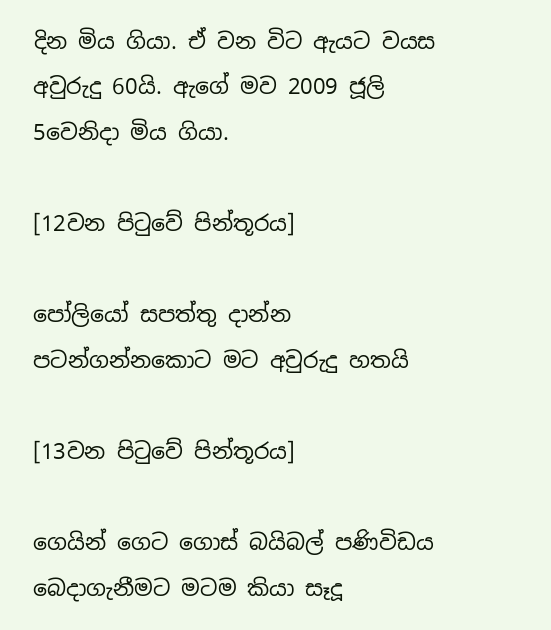දින මිය ගියා. ඒ වන විට ඇයට වයස අවුරුදු 60යි. ඇගේ මව 2009 ජූලි 5වෙනිදා මිය ගියා.

[12වන පිටුවේ පින්තූරය]

පෝලියෝ සපත්තු දාන්න පටන්ගන්නකොට මට අවුරුදු හතයි

[13වන පිටුවේ පින්තූරය]

ගෙයින් ගෙට ගොස් බයිබල් පණිවිඩය බෙදාගැනීමට මටම කියා සෑදූ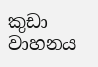කුඩා වාහනය